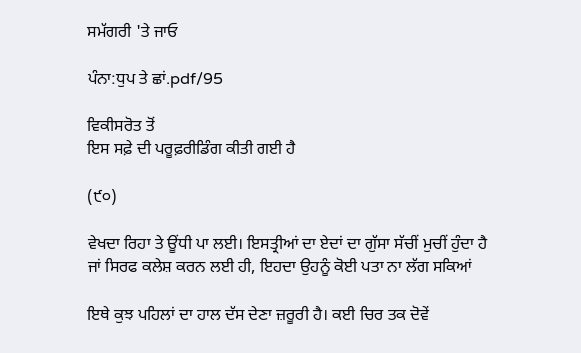ਸਮੱਗਰੀ 'ਤੇ ਜਾਓ

ਪੰਨਾ:ਧੁਪ ਤੇ ਛਾਂ.pdf/95

ਵਿਕੀਸਰੋਤ ਤੋਂ
ਇਸ ਸਫ਼ੇ ਦੀ ਪਰੂਫ਼ਰੀਡਿੰਗ ਕੀਤੀ ਗਈ ਹੈ

(੯੦)

ਵੇਖਦਾ ਰਿਹਾ ਤੇ ਊਂਧੀ ਪਾ ਲਈ। ਇਸਤ੍ਰੀਆਂ ਦਾ ਏਦਾਂ ਦਾ ਗੁੱਸਾ ਸੱਚੀਂ ਮੁਚੀਂ ਹੁੰਦਾ ਹੈ ਜਾਂ ਸਿਰਫ ਕਲੇਸ਼ ਕਰਨ ਲਈ ਹੀ, ਇਹਦਾ ਉਹਨੂੰ ਕੋਈ ਪਤਾ ਨਾ ਲੱਗ ਸਕਿਆਂ

ਇਥੇ ਕੁਝ ਪਹਿਲਾਂ ਦਾ ਹਾਲ ਦੱਸ ਦੇਣਾ ਜ਼ਰੂਰੀ ਹੈ। ਕਈ ਚਿਰ ਤਕ ਦੋਵੇਂ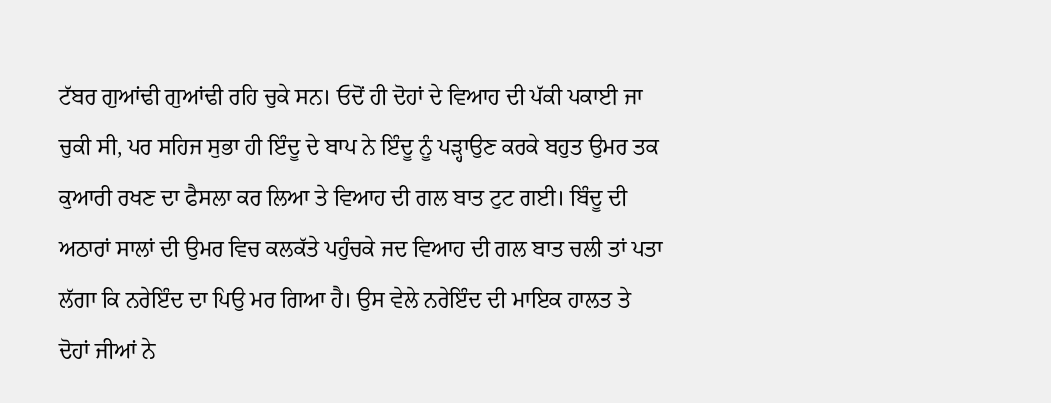ਟੱਬਰ ਗੁਆਂਢੀ ਗੁਆਂਢੀ ਰਹਿ ਚੁਕੇ ਸਨ। ਓਦੋਂ ਹੀ ਦੋਹਾਂ ਦੇ ਵਿਆਹ ਦੀ ਪੱਕੀ ਪਕਾਈ ਜਾ ਚੁਕੀ ਸੀ, ਪਰ ਸਹਿਜ ਸੁਭਾ ਹੀ ਇੰਦੂ ਦੇ ਬਾਪ ਨੇ ਇੰਦੂ ਨੂੰ ਪੜ੍ਹਾਉਣ ਕਰਕੇ ਬਹੁਤ ਉਮਰ ਤਕ ਕੁਆਰੀ ਰਖਣ ਦਾ ਫੈਸਲਾ ਕਰ ਲਿਆ ਤੇ ਵਿਆਹ ਦੀ ਗਲ ਬਾਤ ਟੁਟ ਗਈ। ਬਿੰਦੂ ਦੀ ਅਠਾਰਾਂ ਸਾਲਾਂ ਦੀ ਉਮਰ ਵਿਚ ਕਲਕੱਤੇ ਪਹੁੰਚਕੇ ਜਦ ਵਿਆਹ ਦੀ ਗਲ ਬਾਤ ਚਲੀ ਤਾਂ ਪਤਾ ਲੱਗਾ ਕਿ ਨਰੇਇੰਦ ਦਾ ਪਿਉ ਮਰ ਗਿਆ ਹੈ। ਉਸ ਵੇਲੇ ਨਰੇਇੰਦ ਦੀ ਮਾਇਕ ਹਾਲਤ ਤੇ ਦੋਹਾਂ ਜੀਆਂ ਨੇ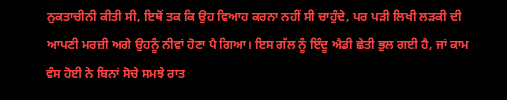ਨੁਕਤਾਚੀਨੀ ਕੀਤੀ ਸੀ, ਇਥੋਂ ਤਕ ਕਿ ਉਹ ਵਿਆਹ ਕਰਨਾ ਨਹੀਂ ਸੀ ਚਾਹੁੰਦੇ, ਪਰ ਪੜੀ ਲਿਖੀ ਲੜਕੀ ਦੀ ਆਪਣੀ ਮਰਜ਼ੀ ਅਗੇ ਉਹਨੂੰ ਨੀਵਾਂ ਹੋਣਾ ਪੈ ਗਿਆ। ਇਸ ਗੱਲ ਨੂੰ ਇੰਦੂ ਐਡੀ ਛੇਤੀ ਭੁਲ ਗਈ ਹੈ, ਜਾਂ ਕਾਮ ਵੰਸ ਹੋਈ ਨੇ ਬਿਨਾਂ ਸੋਚੇ ਸਮਝੇ ਰਾਤ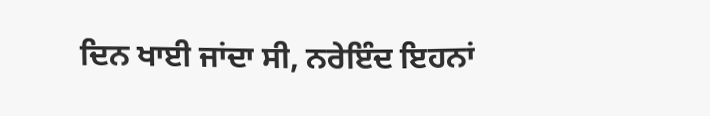ਦਿਨ ਖਾਈ ਜਾਂਦਾ ਸੀ, ਨਰੇਇੰਦ ਇਹਨਾਂ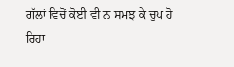ਗੱਲਾਂ ਵਿਚੋਂ ਕੋਈ ਵੀ ਨ ਸਮਝ ਕੇ ਚੁਪ ਹੋ ਰਿਹਾ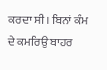ਕਰਦਾ ਸੀ। ਬਿਨਾਂ ਕੰਮ ਦੇ ਕਮਰਿਉ ਬਾਹਰ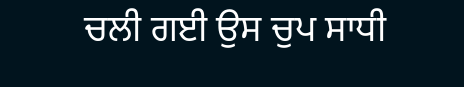ਚਲੀ ਗਈ ਉਸ ਚੁਪ ਸਾਧੀ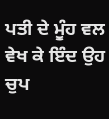ਪਤੀ ਦੇ ਮੂੰਹ ਵਲ ਵੇਖ ਕੇ ਇੰਦ ਉਹ ਚੁਪ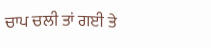ਚਾਪ ਚਲੀ ਤਾਂ ਗਈ ਤੇ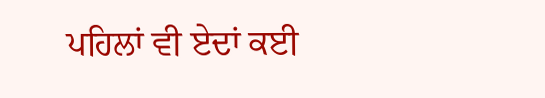ਪਹਿਲਾਂ ਵੀ ਏਦਾਂ ਕਈ